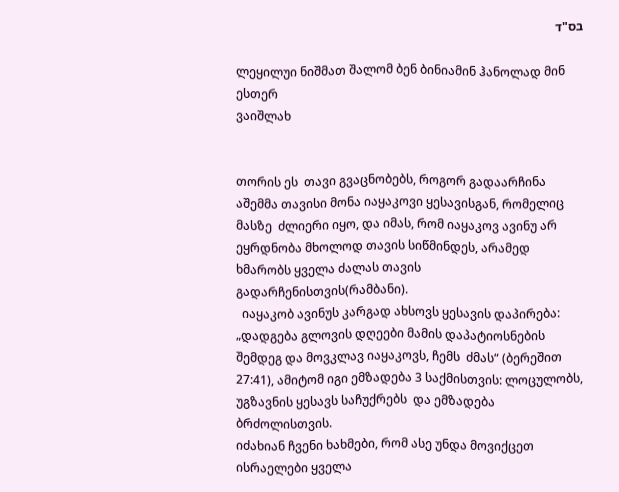בס"ד

ლეყილუი ნიშმათ შალომ ბენ ბინიამინ ჰანოლად მინ ესთერ
ვაიშლახ


თორის ეს  თავი გვაცნობებს, როგორ გადაარჩინა აშემმა თავისი მონა იაყაკოვი ყესავისგან, რომელიც მასზე  ძლიერი იყო, და იმას, რომ იაყაკოვ ავინუ არ ეყრდნობა მხოლოდ თავის სიწმინდეს, არამედ  ხმარობს ყველა ძალას თავის გადარჩენისთვის(რამბანი).
  იაყაკობ ავინუს კარგად ახსოვს ყესავის დაპირება: „დადგება გლოვის დღეები მამის დაპატიოსნების შემდეგ და მოვკლავ იაყაკოვს, ჩემს  ძმას“ (ბერეშით 27:41), ამიტომ იგი ემზადება 3 საქმისთვის: ლოცულობს, უგზავნის ყესავს საჩუქრებს  და ემზადება ბრძოლისთვის.
იძახიან ჩვენი ხახმები, რომ ასე უნდა მოვიქცეთ ისრაელები ყველა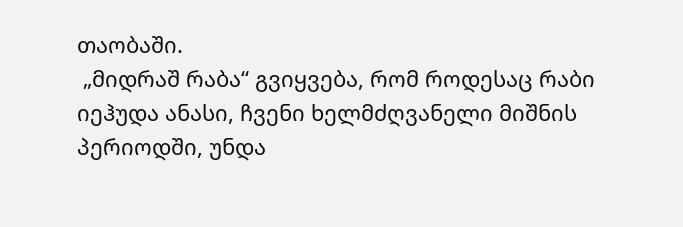თაობაში.
 „მიდრაშ რაბა“ გვიყვება, რომ როდესაც რაბი იეჰუდა ანასი, ჩვენი ხელმძღვანელი მიშნის პერიოდში, უნდა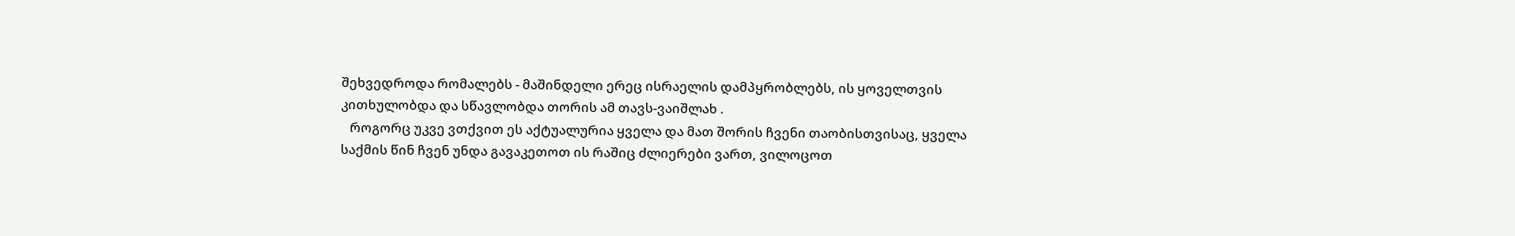შეხვედროდა რომალებს - მაშინდელი ერეც ისრაელის დამპყრობლებს, ის ყოველთვის კითხულობდა და სწავლობდა თორის ამ თავს-ვაიშლახ .
   როგორც უკვე ვთქვით ეს აქტუალურია ყველა და მათ შორის ჩვენი თაობისთვისაც, ყველა საქმის წინ ჩვენ უნდა გავაკეთოთ ის რაშიც ძლიერები ვართ, ვილოცოთ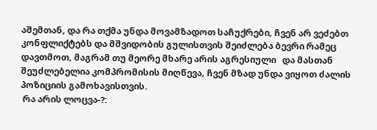აშემთან, და რა თქმა უნდა მოვამზადოთ საჩუქრები, ჩვენ არ ვეძებთ კონფლიქტებს და მშვიდობის გულისთვის შეიძლება ბევრი რამეც დავთმოთ, მაგრამ თუ მეორე მხარე არის აგრესიული   და მასთან   შეუძლებელია კომპრომისის მიღწევა, ჩვენ მზად უნდა ვიყოთ ძალის პოზიციის გამოხავისთვის.
 რა არის ლოცვა-?: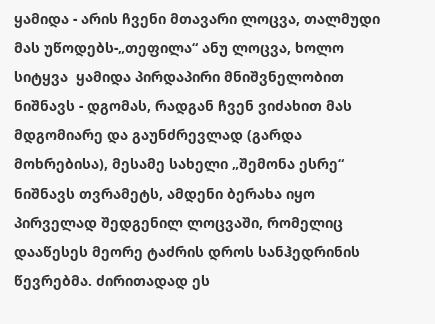ყამიდა - არის ჩვენი მთავარი ლოცვა, თალმუდი მას უწოდებს-„თეფილა“ ანუ ლოცვა, ხოლო სიტყვა  ყამიდა პირდაპირი მნიშვნელობით ნიშნავს - დგომას, რადგან ჩვენ ვიძახით მას მდგომიარე და გაუნძრევლად (გარდა მოხრებისა), მესამე სახელი „შემონა ესრე“ ნიშნავს თვრამეტს, ამდენი ბერახა იყო პირველად შედგენილ ლოცვაში, რომელიც დააწესეს მეორე ტაძრის დროს სანჰედრინის წევრებმა. ძირითადად ეს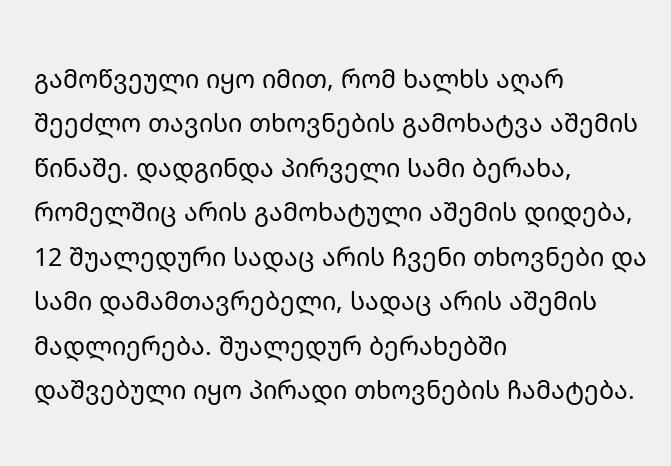გამოწვეული იყო იმით, რომ ხალხს აღარ შეეძლო თავისი თხოვნების გამოხატვა აშემის წინაშე. დადგინდა პირველი სამი ბერახა, რომელშიც არის გამოხატული აშემის დიდება, 12 შუალედური სადაც არის ჩვენი თხოვნები და სამი დამამთავრებელი, სადაც არის აშემის მადლიერება. შუალედურ ბერახებში დაშვებული იყო პირადი თხოვნების ჩამატება.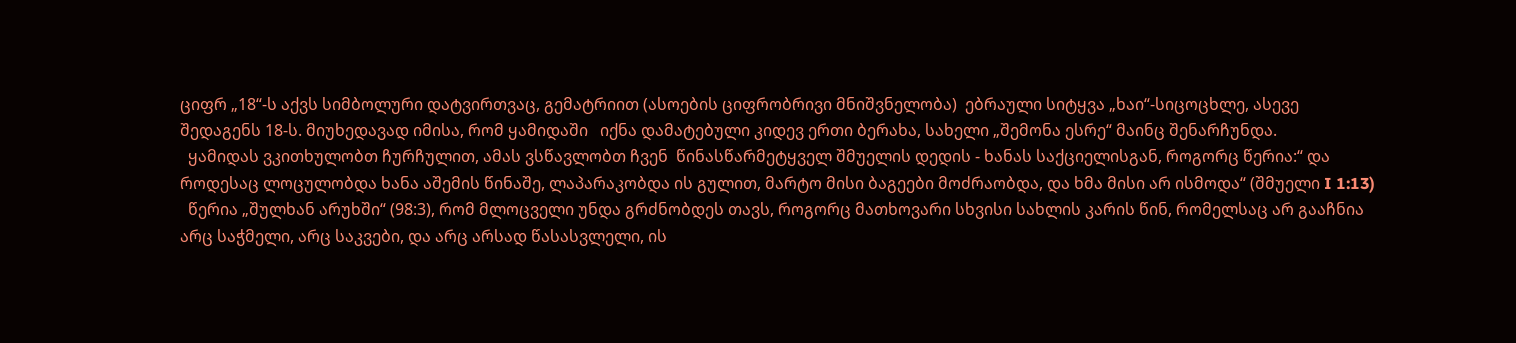ციფრ „18“-ს აქვს სიმბოლური დატვირთვაც, გემატრიით (ასოების ციფრობრივი მნიშვნელობა)  ებრაული სიტყვა „ხაი“-სიცოცხლე, ასევე შედაგენს 18-ს. მიუხედავად იმისა, რომ ყამიდაში   იქნა დამატებული კიდევ ერთი ბერახა, სახელი „შემონა ესრე“ მაინც შენარჩუნდა.
  ყამიდას ვკითხულობთ ჩურჩულით, ამას ვსწავლობთ ჩვენ  წინასწარმეტყველ შმუელის დედის - ხანას საქციელისგან, როგორც წერია:“ და როდესაც ლოცულობდა ხანა აშემის წინაშე, ლაპარაკობდა ის გულით, მარტო მისი ბაგეები მოძრაობდა, და ხმა მისი არ ისმოდა“ (შმუელი I 1:13)
  წერია „შულხან არუხში“ (98:3), რომ მლოცველი უნდა გრძნობდეს თავს, როგორც მათხოვარი სხვისი სახლის კარის წინ, რომელსაც არ გააჩნია არც საჭმელი, არც საკვები, და არც არსად წასასვლელი, ის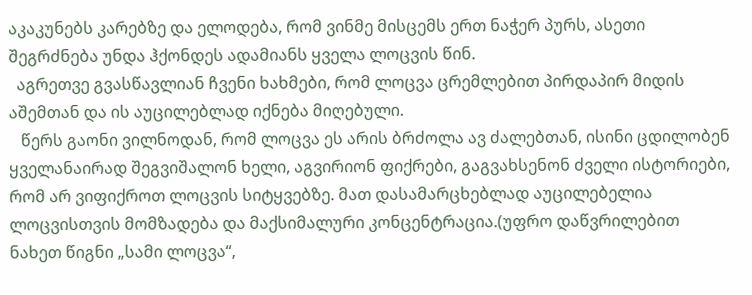აკაკუნებს კარებზე და ელოდება, რომ ვინმე მისცემს ერთ ნაჭერ პურს, ასეთი შეგრძნება უნდა ჰქონდეს ადამიანს ყველა ლოცვის წინ.
  აგრეთვე გვასწავლიან ჩვენი ხახმები, რომ ლოცვა ცრემლებით პირდაპირ მიდის აშემთან და ის აუცილებლად იქნება მიღებული.
   წერს გაონი ვილნოდან, რომ ლოცვა ეს არის ბრძოლა ავ ძალებთან, ისინი ცდილობენ ყველანაირად შეგვიშალონ ხელი, აგვირიონ ფიქრები, გაგვახსენონ ძველი ისტორიები, რომ არ ვიფიქროთ ლოცვის სიტყვებზე. მათ დასამარცხებლად აუცილებელია ლოცვისთვის მომზადება და მაქსიმალური კონცენტრაცია.(უფრო დაწვრილებით ნახეთ წიგნი „სამი ლოცვა“,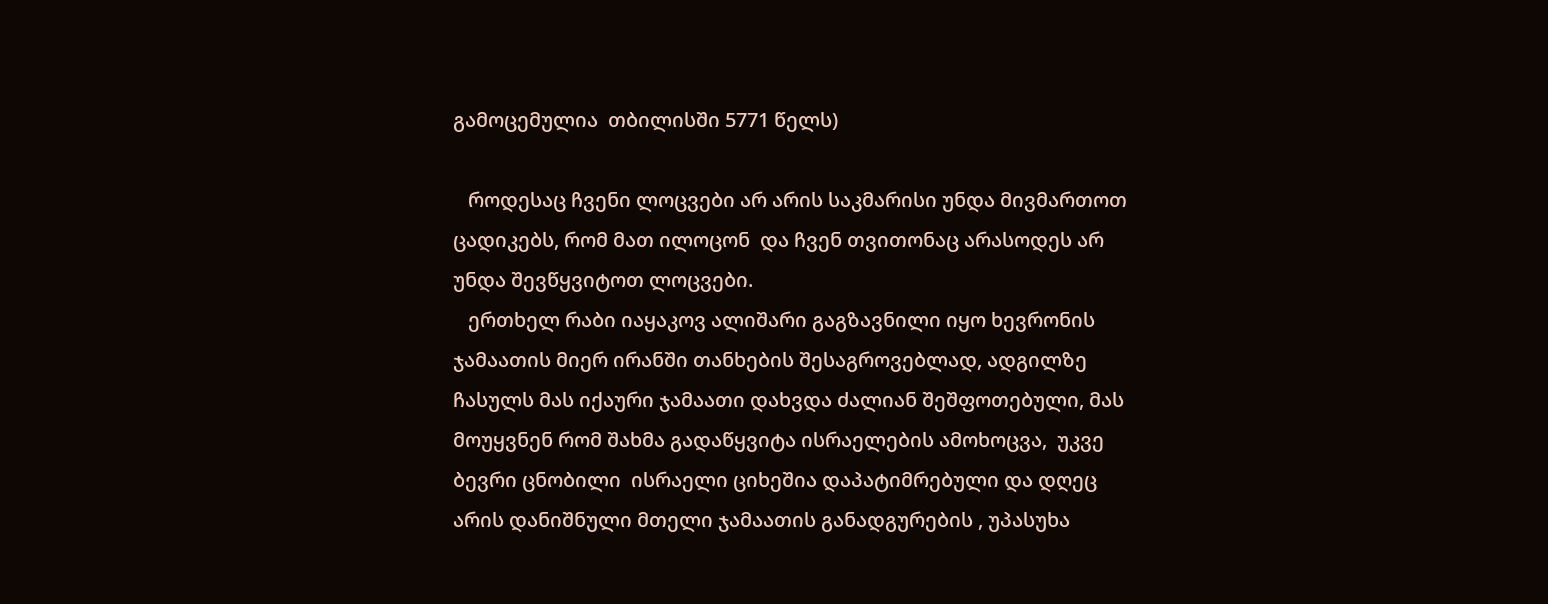გამოცემულია  თბილისში 5771 წელს)

   როდესაც ჩვენი ლოცვები არ არის საკმარისი უნდა მივმართოთ ცადიკებს, რომ მათ ილოცონ  და ჩვენ თვითონაც არასოდეს არ უნდა შევწყვიტოთ ლოცვები.
   ერთხელ რაბი იაყაკოვ ალიშარი გაგზავნილი იყო ხევრონის ჯამაათის მიერ ირანში თანხების შესაგროვებლად, ადგილზე ჩასულს მას იქაური ჯამაათი დახვდა ძალიან შეშფოთებული, მას მოუყვნენ რომ შახმა გადაწყვიტა ისრაელების ამოხოცვა,  უკვე ბევრი ცნობილი  ისრაელი ციხეშია დაპატიმრებული და დღეც არის დანიშნული მთელი ჯამაათის განადგურების , უპასუხა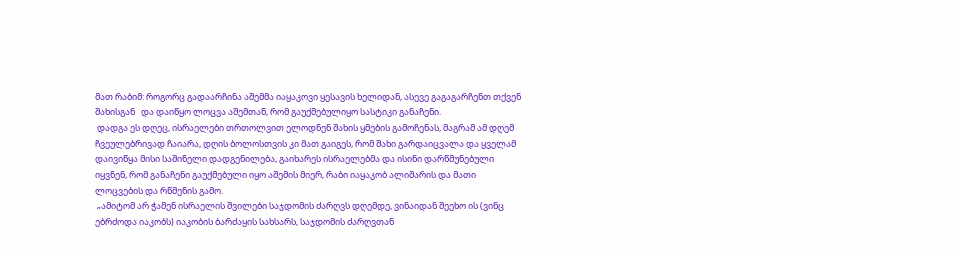მათ რაბიმ: როგორც გადაარჩინა აშემმა იაყაკოვი ყესავის ხელიდან, ასევე გაგაგარჩენთ თქვენ შახისგან   და დაიწყო ლოცვა აშემთან, რომ გაუქმებულიყო სასტიკი განაჩენი.
 დადგა ეს დღეც, ისრაელები თრთოლვით ელოდნენ შახის ყმების გამოჩენას, მაგრამ ამ დღემ ჩვეულებრივად ჩაიარა, დღის ბოლოსთვის კი მათ გაიგეს, რომ შახი გარდაიცვალა და ყველამ დაივიწყა მისი საშინელი დადგენილება, გაიხარეს ისრაელებმა და ისინი დარწმუნებული იყვნენ, რომ განაჩენი გაუქმებული იყო აშემის მიერ, რაბი იაყაკობ ალიშარის და მათი ლოცვების და რწმენის გამო.
 „ამიტომ არ ჭამენ ისრაელის შვილები საჯდომის ძარღვს დღემდე, ვინაიდან შეეხო ის (ვინც  ებრძოდა იაკობს) იაკობის ბარძაყის სახსარს, საჯდომის ძარღვთან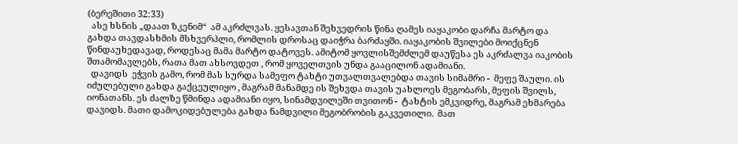(ბერეშითი 32:33)
  ასე ხსნის „დაათ ზკენიმ“  ამ აკრძლვას. ყესავთან შეხვედრის წინა ღამეს იაყაკობი დარჩა მარტო და გახდა თავდასხმის მსხვერპლი, რომლის დროსაც დაიჭრა ბარძაყში. იაყაკობის შვილები მოიქცნენ წინდაუხედავად, როდესაც მამა მარტო დატოვეს. ამიტომ ყოვლისშემძლემ დაუწესა ეს აკრძალვა იაკობის შთამომავლებს, რათა მათ ახსოვდეთ , რომ ყოველთვის უნდა გააცილონ ადამიანი.
  დავიდს  ეჭვის გამო, რომ მას სურდა სამეფო ტახტი უთვალთვალებდა თავის სიმამრი -  მეფე შაული. ის იძულებული გახდა გაქცეულიყო , მაგრამ მანამდე ის შეხვდა თავის უახლოეს მეგობარს, მეფის შვილს, იონათანს. ეს ძალზე წმინდა ადამიანი იყო, სინამდვილეში თვითონ -  ტახტის ემკვიდრე, მაგრამ ეხმარება დავიდს. მათი დამოკიდებულება გახდა ნამდვილი მეგობრობის გაკვეთილი.  მათ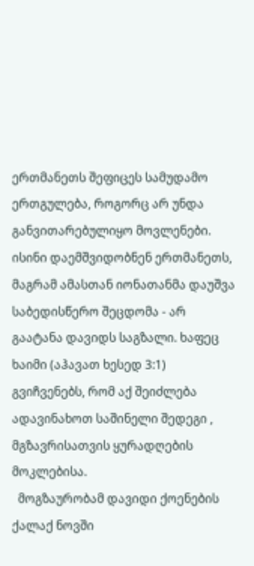ერთმანეთს შეფიცეს სამუდამო ერთგულება, როგორც არ უნდა განვითარებულიყო მოვლენები. ისინი დაემშვიდობნენ ერთმანეთს, მაგრამ ამასთან იონათანმა დაუშვა საბედისწერო შეცდომა - არ გაატანა დავიდს საგზალი. ხაფეც ხაიმი (აჰავათ ხესედ 3:1) გვიჩვენებს, რომ აქ შეიძლება ადავინახოთ საშინელი შედეგი , მგზავრისათვის ყურადღების მოკლებისა.
  მოგზაურობამ დავიდი ქოენების ქალაქ ნოვში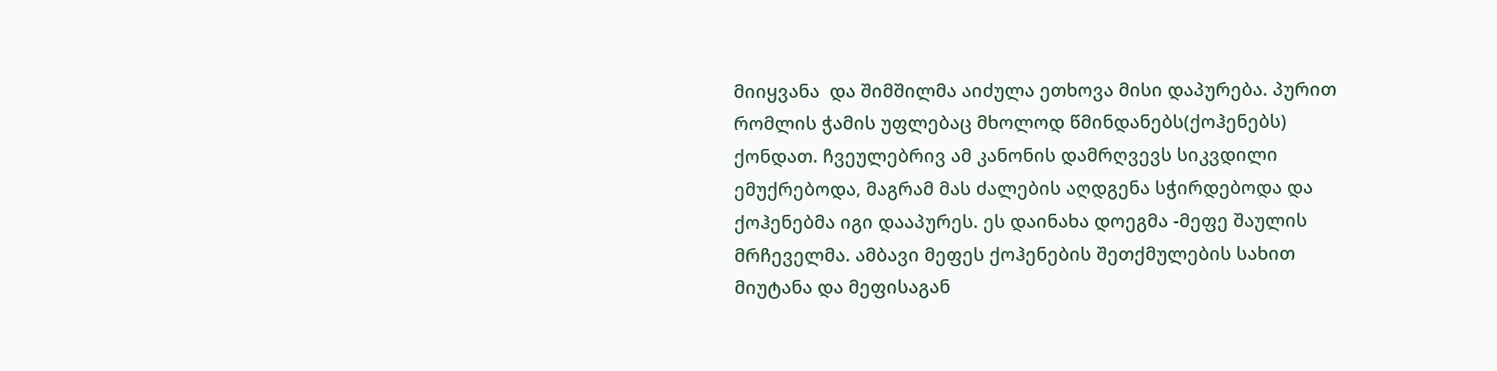მიიყვანა  და შიმშილმა აიძულა ეთხოვა მისი დაპურება. პურით რომლის ჭამის უფლებაც მხოლოდ წმინდანებს(ქოჰენებს) ქონდათ. ჩვეულებრივ ამ კანონის დამრღვევს სიკვდილი ემუქრებოდა, მაგრამ მას ძალების აღდგენა სჭირდებოდა და ქოჰენებმა იგი დააპურეს. ეს დაინახა დოეგმა -მეფე შაულის  მრჩეველმა. ამბავი მეფეს ქოჰენების შეთქმულების სახით მიუტანა და მეფისაგან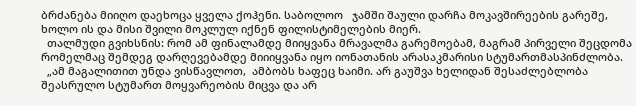ბრძანება მიიღო დაეხოცა ყველა ქოჰენი. საბოლოო   ჯამში შაული დარჩა მოკავშირეების გარეშე,  ხოლო ის და მისი შვილი მოკლულ იქნენ ფილისტიმელების მიერ.
  თალმუდი გვიხსნის: რომ ამ ფინალამდე მიიყვანა მრავალმა გარემოებამ, მაგრამ პირველი შეცდომა რომელმაც შემდეგ დარღევებამდე მიიიყვანა იყო იონათანის არასაკმარისი სტუმართმასპინძლობა.
  „ამ მაგალითით უნდა ვისწავლოთ,  ამბობს ხაფეც ხაიმი. არ გაუშვა ხელიდან შესაძლებლობა შეასრულო სტუმართ მოყვარეობის მიცვა და არ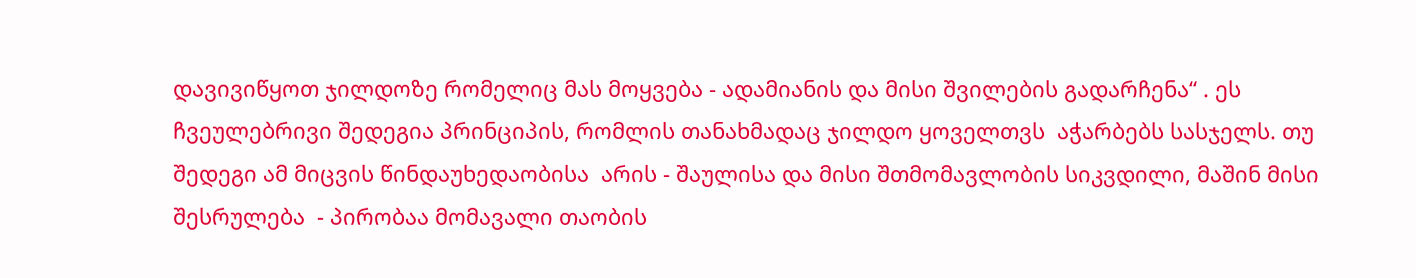დავივიწყოთ ჯილდოზე რომელიც მას მოყვება - ადამიანის და მისი შვილების გადარჩენა“ . ეს ჩვეულებრივი შედეგია პრინციპის, რომლის თანახმადაც ჯილდო ყოველთვს  აჭარბებს სასჯელს. თუ შედეგი ამ მიცვის წინდაუხედაობისა  არის - შაულისა და მისი შთმომავლობის სიკვდილი, მაშინ მისი შესრულება  - პირობაა მომავალი თაობის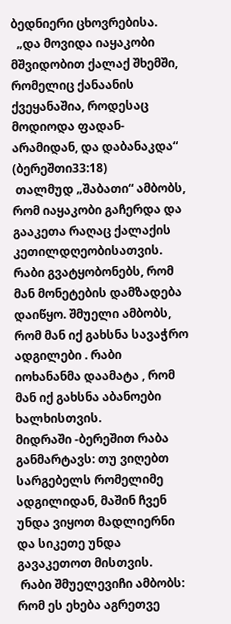ბედნიერი ცხოვრებისა.
  „და მოვიდა იაყაკობი მშვიდობით ქალაქ შხემში, რომელიც ქანაანის ქვეყანაშია, როდესაც  მოდიოდა ფადან-არამიდან, და დაბანაკდა“ (ბერეშთი33:18)
 თალმუდ „შაბათი“ ამბობს, რომ იაყაკობი გაჩერდა და გააკეთა რაღაც ქალაქის კეთილდღეობისათვის. რაბი გვატყობონებს, რომ მან მონეტების დამზადება დაიწყო. შმუელი ამბობს, რომ მან იქ გახსნა სავაჭრო ადგილები . რაბი იოხანანმა დაამატა , რომ მან იქ გახსნა აბანოები ხალხისთვის.
მიდრაში -ბერეშით რაბა  განმარტავს: თუ ვიღებთ სარგებელს რომელიმე ადგილიდან, მაშინ ჩვენ უნდა ვიყოთ მადლიერნი და სიკეთე უნდა გავაკეთოთ მისთვის.
 რაბი შმუელევიჩი ამბობს: რომ ეს ეხება აგრეთვე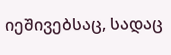იეშივებსაც, სადაც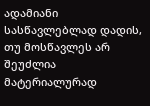ადამიანი სასწავლებლად დადის, თუ მოსწავლეს არ შეუძლია მატერიალურად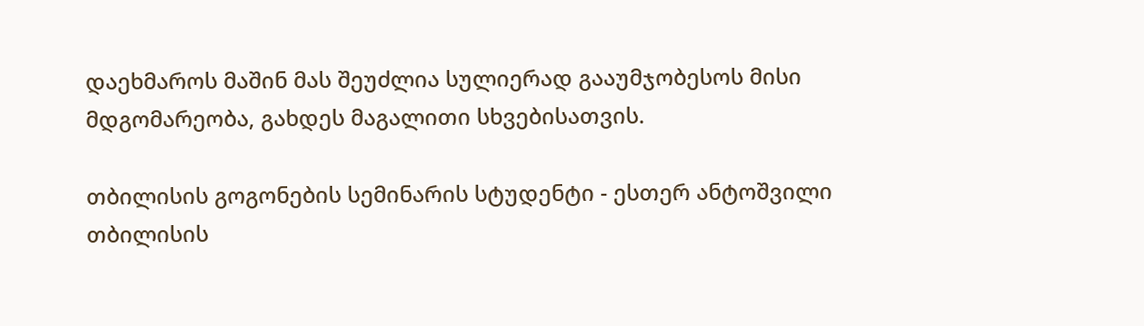დაეხმაროს მაშინ მას შეუძლია სულიერად გააუმჯობესოს მისი მდგომარეობა, გახდეს მაგალითი სხვებისათვის.

თბილისის გოგონების სემინარის სტუდენტი - ესთერ ანტოშვილი
თბილისის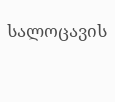სალოცავის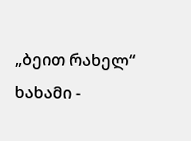„ბეით რახელ“ ხახამი -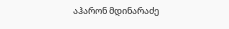აჰარონ მდინარაძე